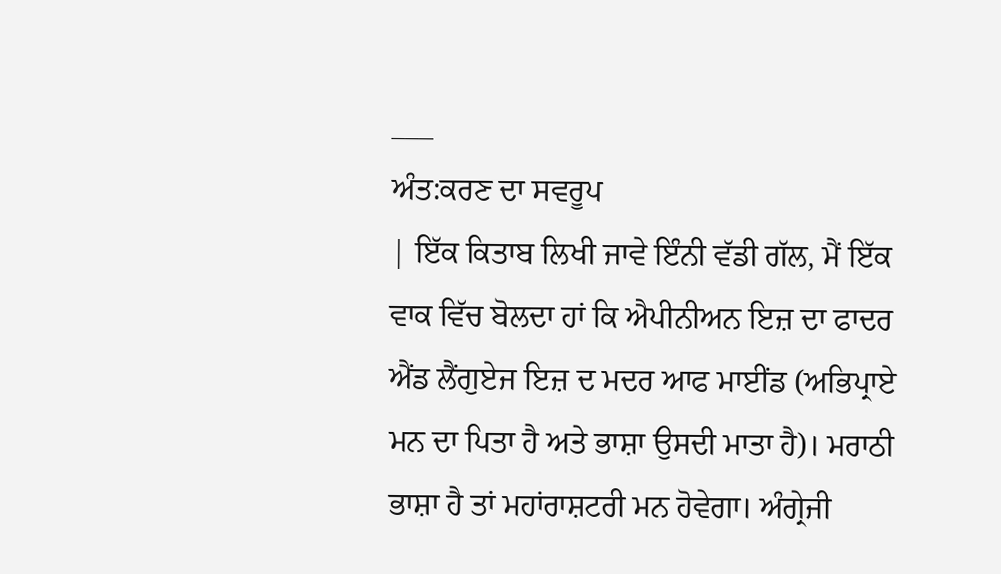___
ਅੰਤ:ਕਰਣ ਦਾ ਸਵਰੂਪ
| ਇੱਕ ਕਿਤਾਬ ਲਿਖੀ ਜਾਵੇ ਇੰਨੀ ਵੱਡੀ ਗੱਲ, ਮੈਂ ਇੱਕ ਵਾਕ ਵਿੱਚ ਬੋਲਦਾ ਹਾਂ ਕਿ ਐਪੀਨੀਅਨ ਇਜ਼ ਦਾ ਫਾਦਰ ਐਂਡ ਲੈਂਗੁਏਜ ਇਜ਼ ਦ ਮਦਰ ਆਫ ਮਾਈਂਡ (ਅਭਿਪ੍ਰਾਏ ਮਨ ਦਾ ਪਿਤਾ ਹੈ ਅਤੇ ਭਾਸ਼ਾ ਉਸਦੀ ਮਾਤਾ ਹੈ)। ਮਰਾਠੀ ਭਾਸ਼ਾ ਹੈ ਤਾਂ ਮਹਾਂਰਾਸ਼ਟਰੀ ਮਨ ਹੋਵੇਗਾ। ਅੰਗ੍ਰੇਜੀ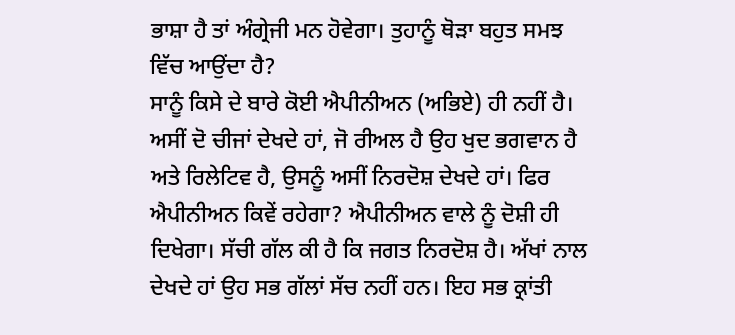ਭਾਸ਼ਾ ਹੈ ਤਾਂ ਅੰਗ੍ਰੇਜੀ ਮਨ ਹੋਵੇਗਾ। ਤੁਹਾਨੂੰ ਥੋੜਾ ਬਹੁਤ ਸਮਝ ਵਿੱਚ ਆਉਂਦਾ ਹੈ?
ਸਾਨੂੰ ਕਿਸੇ ਦੇ ਬਾਰੇ ਕੋਈ ਐਪੀਨੀਅਨ (ਅਭਿਏ) ਹੀ ਨਹੀਂ ਹੈ। ਅਸੀਂ ਦੋ ਚੀਜਾਂ ਦੇਖਦੇ ਹਾਂ, ਜੋ ਰੀਅਲ ਹੈ ਉਹ ਖੁਦ ਭਗਵਾਨ ਹੈ ਅਤੇ ਰਿਲੇਟਿਵ ਹੈ, ਉਸਨੂੰ ਅਸੀਂ ਨਿਰਦੋਸ਼ ਦੇਖਦੇ ਹਾਂ। ਫਿਰ ਐਪੀਨੀਅਨ ਕਿਵੇਂ ਰਹੇਗਾ? ਐਪੀਨੀਅਨ ਵਾਲੇ ਨੂੰ ਦੋਸ਼ੀ ਹੀ ਦਿਖੇਗਾ। ਸੱਚੀ ਗੱਲ ਕੀ ਹੈ ਕਿ ਜਗਤ ਨਿਰਦੋਸ਼ ਹੈ। ਅੱਖਾਂ ਨਾਲ ਦੇਖਦੇ ਹਾਂ ਉਹ ਸਭ ਗੱਲਾਂ ਸੱਚ ਨਹੀਂ ਹਨ। ਇਹ ਸਭ ਕ੍ਰਾਂਤੀ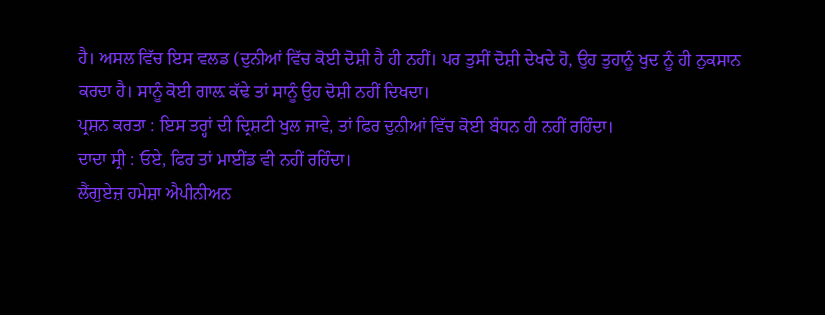ਹੈ। ਅਸਲ ਵਿੱਚ ਇਸ ਵਲਡ (ਦੁਨੀਆਂ ਵਿੱਚ ਕੋਈ ਦੋਸ਼ੀ ਹੈ ਹੀ ਨਹੀਂ। ਪਰ ਤੁਸੀਂ ਦੋਸ਼ੀ ਦੇਖਦੇ ਹੋ, ਉਹ ਤੁਹਾਨੂੰ ਖੁਦ ਨੂੰ ਹੀ ਨੁਕਸਾਨ ਕਰਦਾ ਹੈ। ਸਾਨੂੰ ਕੋਈ ਗਾਲ਼ ਕੱਢੇ ਤਾਂ ਸਾਨੂੰ ਉਹ ਦੋਸ਼ੀ ਨਹੀਂ ਦਿਖਦਾ।
ਪ੍ਰਸ਼ਨ ਕਰਤਾ : ਇਸ ਤਰ੍ਹਾਂ ਦੀ ਦ੍ਰਿਸ਼ਟੀ ਖੁਲ ਜਾਵੇ, ਤਾਂ ਫਿਰ ਦੁਨੀਆਂ ਵਿੱਚ ਕੋਈ ਬੰਧਨ ਹੀ ਨਹੀਂ ਰਹਿੰਦਾ।
ਦਾਦਾ ਸ੍ਰੀ : ਓਏ, ਫਿਰ ਤਾਂ ਮਾਈਂਡ ਵੀ ਨਹੀਂ ਰਹਿੰਦਾ।
ਲੈਂਗੁਏਜ਼ ਹਮੇਸ਼ਾ ਐਪੀਨੀਅਨ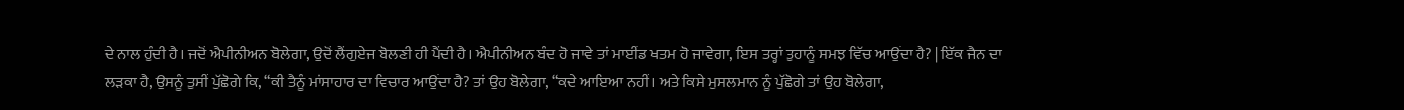ਦੇ ਨਾਲ ਹੁੰਦੀ ਹੈ। ਜਦੋਂ ਐਪੀਨੀਅਨ ਬੋਲੇਗਾ, ਉਦੋਂ ਲੈਂਗੁਏਜ ਬੋਲਣੀ ਹੀ ਪੈਂਦੀ ਹੈ। ਐਪੀਨੀਅਨ ਬੰਦ ਹੋ ਜਾਵੇ ਤਾਂ ਮਾਈਂਡ ਖਤਮ ਹੋ ਜਾਵੇਗਾ, ਇਸ ਤਰ੍ਹਾਂ ਤੁਹਾਨੂੰ ਸਮਝ ਵਿੱਚ ਆਉਂਦਾ ਹੈ? | ਇੱਕ ਜੈਨ ਦਾ ਲੜਕਾ ਹੈ, ਉਸਨੂੰ ਤੁਸੀਂ ਪੁੱਛੋਗੇ ਕਿ, “ਕੀ ਤੈਨੂੰ ਮਾਂਸਾਹਾਰ ਦਾ ਵਿਚਾਰ ਆਉਂਦਾ ਹੈ? ਤਾਂ ਉਹ ਬੋਲੇਗਾ, “ਕਦੇ ਆਇਆ ਨਹੀਂ। ਅਤੇ ਕਿਸੇ ਮੁਸਲਮਾਨ ਨੂੰ ਪੁੱਛੋਗੇ ਤਾਂ ਉਹ ਬੋਲੇਗਾ,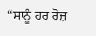“ਸਾਨੂੰ ਹਰ ਰੋਜ਼